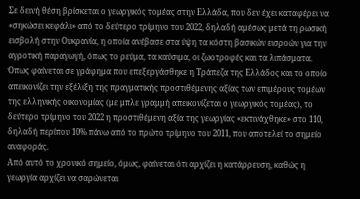Σε δεινή θέση βρίσκεται ο γεωργικός τομέας στην Ελλάδα, που δεν έχει καταφέρει να «σηκώσει κεφάλι» από το δεύτερο τρίμηνο του 2022, δηλαδή αμέσως μετά τη ρωσική εισβολή στην Ουκρανία, η οποία ανέβασε στα ύψη τα κόστη βασικών εισροών για την αγροτική παραγωγή, όπως το ρεύμα, τα καύσιμα, οι ζωοτροφές και τα λιπάσματα.
Όπως φαίνεται σε γράφημα που επεξεργάσθηκε η Τράπεζα της Ελλάδος και το οποίο απεικονίζει την εξέλιξη της πραγματικής προστιθέμενης αξίας των επιμέρους τομέων της ελληνικής οικονομίας (με μπλε γραμμή απεικονίζεται ο γεωργικός τομέας), το δεύτερο τρίμηνο του 2022 η προστιθέμενη αξία της γεωργίας «εκτινάχθηκε» στο 110, δηλαδή περίπου 10% πάνω από το πρώτο τρίμηνο του 2011, που αποτελεί το σημείο αναφοράς.
Από αυτό το χρονικό σημείο, όμως, φαίνεται ότι αρχίζει η κατάρρευση, καθώς η γεωργία αρχίζει να σαρώνεται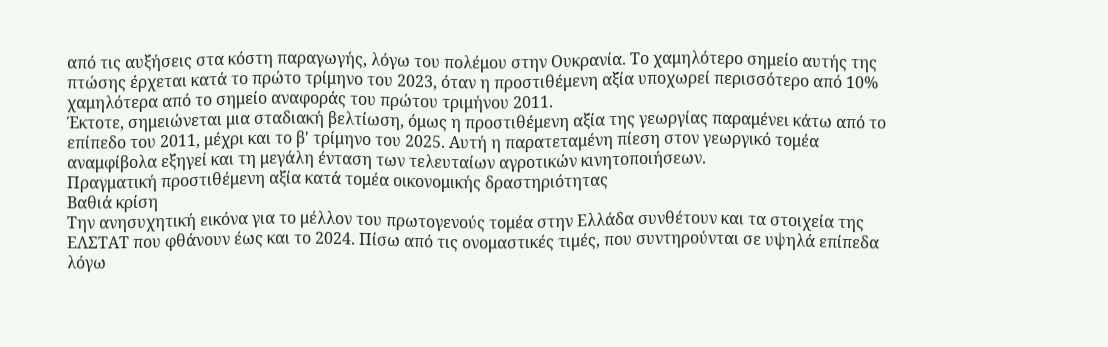από τις αυξήσεις στα κόστη παραγωγής, λόγω του πολέμου στην Ουκρανία. Το χαμηλότερο σημείο αυτής της πτώσης έρχεται κατά το πρώτο τρίμηνο του 2023, όταν η προστιθέμενη αξία υποχωρεί περισσότερο από 10% χαμηλότερα από το σημείο αναφοράς του πρώτου τριμήνου 2011.
Έκτοτε, σημειώνεται μια σταδιακή βελτίωση, όμως η προστιθέμενη αξία της γεωργίας παραμένει κάτω από το επίπεδο του 2011, μέχρι και το β' τρίμηνο του 2025. Αυτή η παρατεταμένη πίεση στον γεωργικό τομέα αναμφίβολα εξηγεί και τη μεγάλη ένταση των τελευταίων αγροτικών κινητοποιήσεων.
Πραγματική προστιθέμενη αξία κατά τομέα οικονομικής δραστηριότητας
Βαθιά κρίση
Την ανησυχητική εικόνα για το μέλλον του πρωτογενούς τομέα στην Ελλάδα συνθέτουν και τα στοιχεία της ΕΛΣΤΑΤ που φθάνουν έως και το 2024. Πίσω από τις ονομαστικές τιμές, που συντηρούνται σε υψηλά επίπεδα λόγω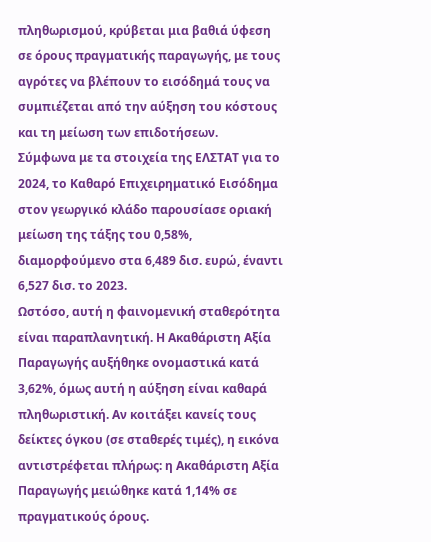πληθωρισμού, κρύβεται μια βαθιά ύφεση σε όρους πραγματικής παραγωγής, με τους αγρότες να βλέπουν το εισόδημά τους να συμπιέζεται από την αύξηση του κόστους και τη μείωση των επιδοτήσεων.
Σύμφωνα με τα στοιχεία της ΕΛΣΤΑΤ για το 2024, το Καθαρό Επιχειρηματικό Εισόδημα στον γεωργικό κλάδο παρουσίασε οριακή μείωση της τάξης του 0,58%, διαμορφούμενο στα 6,489 δισ. ευρώ, έναντι 6,527 δισ. το 2023.
Ωστόσο, αυτή η φαινομενική σταθερότητα είναι παραπλανητική. Η Ακαθάριστη Αξία Παραγωγής αυξήθηκε ονομαστικά κατά 3,62%, όμως αυτή η αύξηση είναι καθαρά πληθωριστική. Αν κοιτάξει κανείς τους δείκτες όγκου (σε σταθερές τιμές), η εικόνα αντιστρέφεται πλήρως: η Ακαθάριστη Αξία Παραγωγής μειώθηκε κατά 1,14% σε πραγματικούς όρους.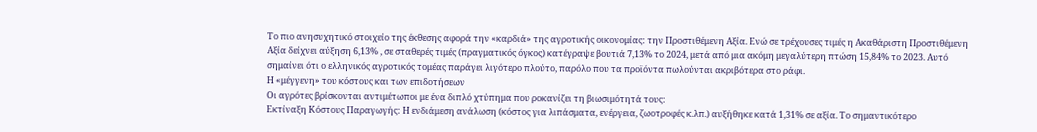Το πιο ανησυχητικό στοιχείο της έκθεσης αφορά την «καρδιά» της αγροτικής οικονομίας: την Προστιθέμενη Αξία. Ενώ σε τρέχουσες τιμές η Ακαθάριστη Προστιθέμενη Αξία δείχνει αύξηση 6,13% , σε σταθερές τιμές (πραγματικός όγκος) κατέγραψε βουτιά 7,13% το 2024, μετά από μια ακόμη μεγαλύτερη πτώση 15,84% το 2023. Αυτό σημαίνει ότι ο ελληνικός αγροτικός τομέας παράγει λιγότερο πλούτο, παρόλο που τα προϊόντα πωλούνται ακριβότερα στο ράφι.
Η «μέγγενη» του κόστους και των επιδοτήσεων
Οι αγρότες βρίσκονται αντιμέτωποι με ένα διπλό χτύπημα που ροκανίζει τη βιωσιμότητά τους:
Εκτίναξη Κόστους Παραγωγής: Η ενδιάμεση ανάλωση (κόστος για λιπάσματα, ενέργεια, ζωοτροφές κ.λπ.) αυξήθηκε κατά 1,31% σε αξία. Το σημαντικότερο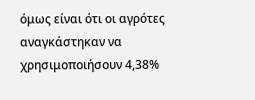όμως είναι ότι οι αγρότες αναγκάστηκαν να χρησιμοποιήσουν 4,38%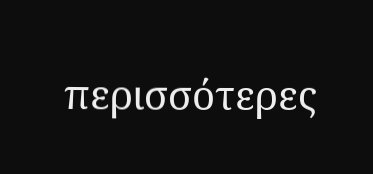περισσότερες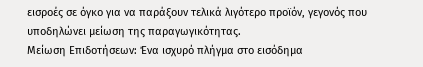εισροές σε όγκο για να παράξουν τελικά λιγότερο προϊόν, γεγονός που υποδηλώνει μείωση της παραγωγικότητας.
Μείωση Επιδοτήσεων: Ένα ισχυρό πλήγμα στο εισόδημα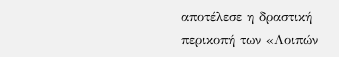αποτέλεσε η δραστική περικοπή των «Λοιπών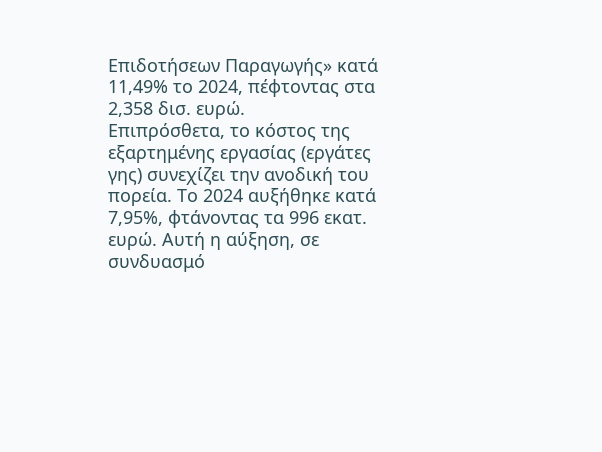Επιδοτήσεων Παραγωγής» κατά 11,49% το 2024, πέφτοντας στα 2,358 δισ. ευρώ.
Επιπρόσθετα, το κόστος της εξαρτημένης εργασίας (εργάτες γης) συνεχίζει την ανοδική του πορεία. Το 2024 αυξήθηκε κατά 7,95%, φτάνοντας τα 996 εκατ. ευρώ. Αυτή η αύξηση, σε συνδυασμό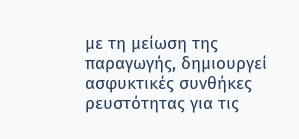με τη μείωση της παραγωγής, δημιουργεί ασφυκτικές συνθήκες ρευστότητας για τις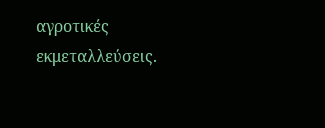αγροτικές εκμεταλλεύσεις.